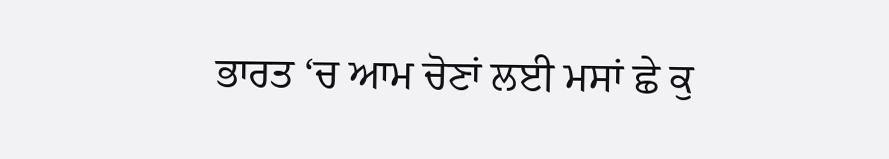ਭਾਰਤ ‘ਚ ਆਮ ਚੋਣਾਂ ਲਈ ਮਸਾਂ ਛੇ ਕੁ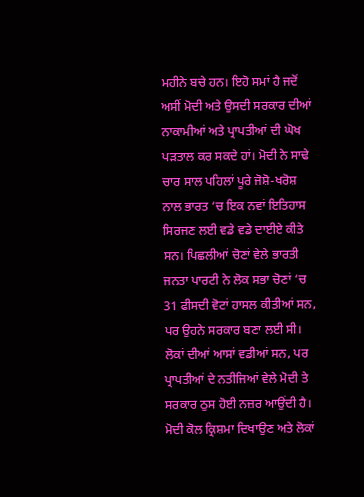ਮਹੀਨੇ ਬਚੇ ਹਨ। ਇਹੋ ਸਮਾਂ ਹੈ ਜਦੋਂ ਅਸੀਂ ਮੋਦੀ ਅਤੇ ਉਸਦੀ ਸਰਕਾਰ ਦੀਆਂ ਨਾਕਾਮੀਆਂ ਅਤੇ ਪ੍ਰਾਪਤੀਆਂ ਦੀ ਘੋਖ ਪੜਤਾਲ ਕਰ ਸਕਦੇ ਹਾਂ। ਮੋਦੀ ਨੇ ਸਾਢੇ ਚਾਰ ਸਾਲ ਪਹਿਲਾਂ ਪੂਰੇ ਜੋਸ਼ੋ-ਖਰੋਸ਼ ਨਾਲ ਭਾਰਤ ‘ਚ ਇਕ ਨਵਾਂ ਇਤਿਹਾਸ ਸਿਰਜਣ ਲਈ ਵਡੇ ਵਡੇ ਦਾਈਏ ਕੀਤੇ ਸਨ। ਪਿਛਲੀਆਂ ਚੋਣਾਂ ਵੇਲੇ ਭਾਰਤੀ ਜਨਤਾ ਪਾਰਟੀ ਨੇ ਲੋਕ ਸਭਾ ਚੋਣਾਂ ‘ਚ 31 ਫੀਸਦੀ ਵੋਟਾਂ ਹਾਸਲ ਕੀਤੀਆਂ ਸਨ, ਪਰ ਉਹਨੇ ਸਰਕਾਰ ਬਣਾ ਲਈ ਸੀ। ਲੋਕਾਂ ਦੀਆਂ ਆਸਾਂ ਵਡੀਆਂ ਸਨ, ਪਰ ਪ੍ਰਾਪਤੀਆਂ ਦੇ ਨਤੀਜਿਆਂ ਵੇਲੇ ਮੋਦੀ ਤੇ ਸਰਕਾਰ ਠੁਸ ਹੋਈ ਨਜ਼ਰ ਆਉਂਦੀ ਹੈ।
ਮੋਦੀ ਕੋਲ ਕ੍ਰਿਸ਼ਮਾ ਦਿਖਾਉਣ ਅਤੇ ਲੋਕਾਂ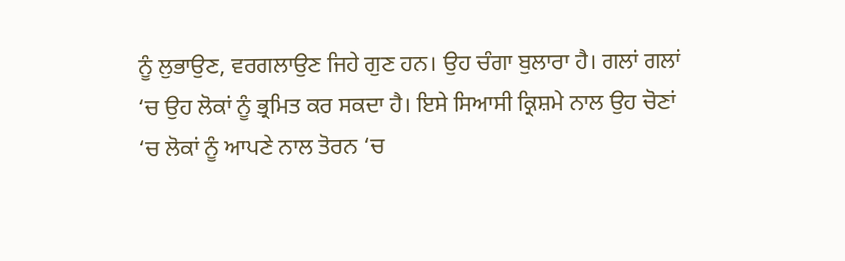ਨੂੰ ਲੁਭਾਉਣ, ਵਰਗਲਾਉਣ ਜਿਹੇ ਗੁਣ ਹਨ। ਉਹ ਚੰਗਾ ਬੁਲਾਰਾ ਹੈ। ਗਲਾਂ ਗਲਾਂ ‘ਚ ਉਹ ਲੋਕਾਂ ਨੂੰ ਭ੍ਰਮਿਤ ਕਰ ਸਕਦਾ ਹੈ। ਇਸੇ ਸਿਆਸੀ ਕ੍ਰਿਸ਼ਮੇ ਨਾਲ ਉਹ ਚੋਣਾਂ ‘ਚ ਲੋਕਾਂ ਨੂੰ ਆਪਣੇ ਨਾਲ ਤੋਰਨ ‘ਚ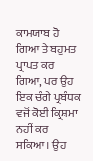ਕਾਮਯਾਬ ਹੋ ਗਿਆ ਤੇ ਬਹੁਮਤ ਪ੍ਰਾਪਤ ਕਰ ਗਿਆ, ਪਰ ਉਹ ਇਕ ਚੰਗੇ ਪ੍ਰਬੰਧਕ ਵਜੋਂ ਕੋਈ ਕ੍ਰਿਸ਼ਮਾ ਨਹੀਂ ਕਰ ਸਕਿਆ। ਉਹ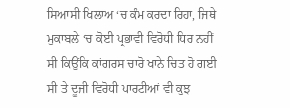ਸਿਆਸੀ ਖਿਲਾਅ ‘ਚ ਕੰਮ ਕਰਦਾ ਰਿਹਾ, ਜਿਥੇ ਮੁਕਾਬਲੇ ‘ਚ ਕੋਈ ਪ੍ਰਭਾਵੀ ਵਿਰੋਧੀ ਧਿਰ ਨਹੀਂ ਸੀ ਕਿਉਂਕਿ ਕਾਂਗਰਸ ਚਾਰੋ ਖਾਨੇ ਚਿਤ ਹੋ ਗਈ ਸੀ ਤੇ ਦੂਜੀ ਵਿਰੋਧੀ ਪਾਰਟੀਆਂ ਵੀ ਕੁਝ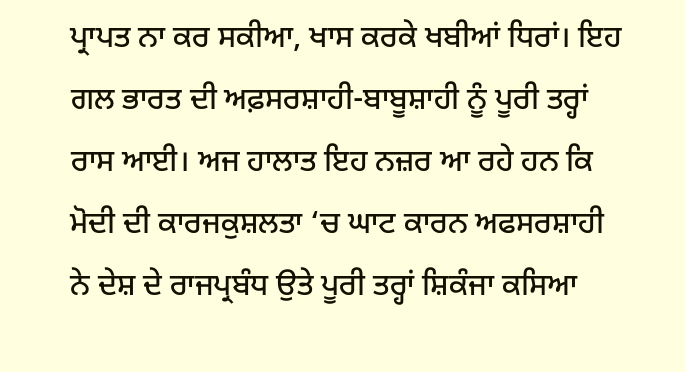ਪ੍ਰਾਪਤ ਨਾ ਕਰ ਸਕੀਆ, ਖਾਸ ਕਰਕੇ ਖਬੀਆਂ ਧਿਰਾਂ। ਇਹ ਗਲ ਭਾਰਤ ਦੀ ਅਫ਼ਸਰਸ਼ਾਹੀ-ਬਾਬੂਸ਼ਾਹੀ ਨੂੰ ਪੂਰੀ ਤਰ੍ਹਾਂ ਰਾਸ ਆਈ। ਅਜ ਹਾਲਾਤ ਇਹ ਨਜ਼ਰ ਆ ਰਹੇ ਹਨ ਕਿ ਮੋਦੀ ਦੀ ਕਾਰਜਕੁਸ਼ਲਤਾ ‘ਚ ਘਾਟ ਕਾਰਨ ਅਫਸਰਸ਼ਾਹੀ ਨੇ ਦੇਸ਼ ਦੇ ਰਾਜਪ੍ਰਬੰਧ ਉਤੇ ਪੂਰੀ ਤਰ੍ਹਾਂ ਸ਼ਿਕੰਜਾ ਕਸਿਆ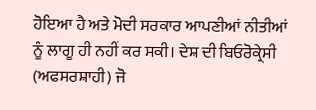ਹੋਇਆ ਹੈ ਅਤੇ ਮੋਦੀ ਸਰਕਾਰ ਆਪਣੀਆਂ ਨੀਤੀਆਂ ਨੂੰ ਲਾਗੂ ਹੀ ਨਹੀਂ ਕਰ ਸਕੀ। ਦੇਸ਼ ਦੀ ਬਿਓਰੋਕ੍ਰੇਸੀ (ਅਫਸਰਸ਼ਾਹੀ) ਜੋ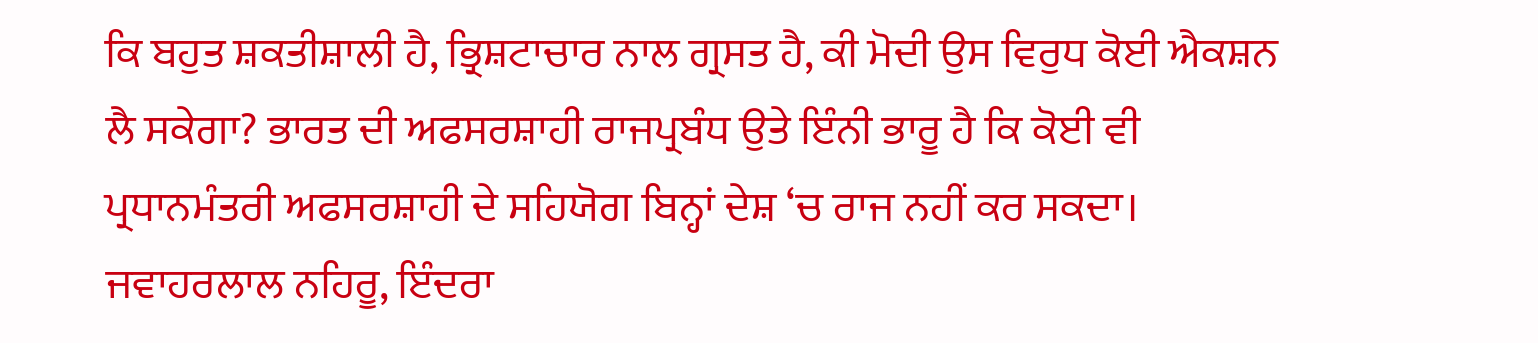ਕਿ ਬਹੁਤ ਸ਼ਕਤੀਸ਼ਾਲੀ ਹੈ, ਭ੍ਰਿਸ਼ਟਾਚਾਰ ਨਾਲ ਗ੍ਰਸਤ ਹੈ, ਕੀ ਮੋਦੀ ਉਸ ਵਿਰੁਧ ਕੋਈ ਐਕਸ਼ਨ ਲੈ ਸਕੇਗਾ? ਭਾਰਤ ਦੀ ਅਫਸਰਸ਼ਾਹੀ ਰਾਜਪ੍ਰਬੰਧ ਉਤੇ ਇੰਨੀ ਭਾਰੂ ਹੈ ਕਿ ਕੋਈ ਵੀ ਪ੍ਰਧਾਨਮੰਤਰੀ ਅਫਸਰਸ਼ਾਹੀ ਦੇ ਸਹਿਯੋਗ ਬਿਨ੍ਹਾਂ ਦੇਸ਼ ‘ਚ ਰਾਜ ਨਹੀਂ ਕਰ ਸਕਦਾ। ਜਵਾਹਰਲਾਲ ਨਹਿਰੂ, ਇੰਦਰਾ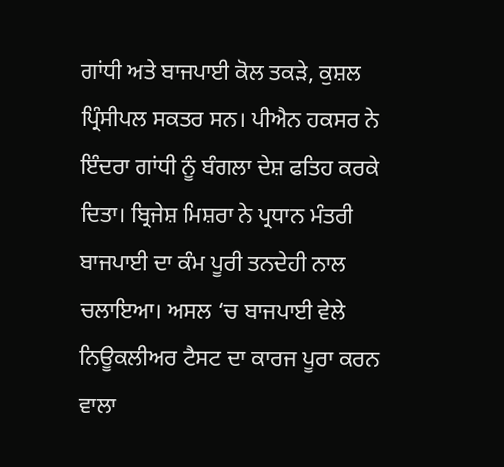ਗਾਂਧੀ ਅਤੇ ਬਾਜਪਾਈ ਕੋਲ ਤਕੜੇ, ਕੁਸ਼ਲ ਪ੍ਰਿੰਸੀਪਲ ਸਕਤਰ ਸਨ। ਪੀਐਨ ਹਕਸਰ ਨੇ ਇੰਦਰਾ ਗਾਂਧੀ ਨੂੰ ਬੰਗਲਾ ਦੇਸ਼ ਫਤਿਹ ਕਰਕੇ ਦਿਤਾ। ਬ੍ਰਿਜੇਸ਼ ਮਿਸ਼ਰਾ ਨੇ ਪ੍ਰਧਾਨ ਮੰਤਰੀ ਬਾਜਪਾਈ ਦਾ ਕੰਮ ਪੂਰੀ ਤਨਦੇਹੀ ਨਾਲ ਚਲਾਇਆ। ਅਸਲ ‘ਚ ਬਾਜਪਾਈ ਵੇਲੇ ਨਿਊਕਲੀਅਰ ਟੈਸਟ ਦਾ ਕਾਰਜ ਪੂਰਾ ਕਰਨ ਵਾਲਾ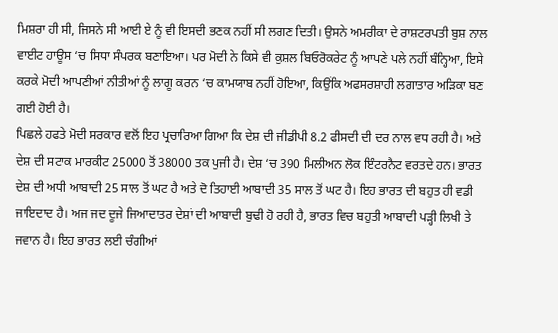ਮਿਸ਼ਰਾ ਹੀ ਸੀ, ਜਿਸਨੇ ਸੀ ਆਈ ਏ ਨੂੰ ਵੀ ਇਸਦੀ ਭਣਕ ਨਹੀਂ ਸੀ ਲਗਣ ਦਿਤੀ। ਉਸਨੇ ਅਮਰੀਕਾ ਦੇ ਰਾਸ਼ਟਰਪਤੀ ਬੁਸ਼ ਨਾਲ ਵਾਈਟ ਹਾਊਸ ‘ਚ ਸਿਧਾ ਸੰਪਰਕ ਬਣਾਇਆ। ਪਰ ਮੋਦੀ ਨੇ ਕਿਸੇ ਵੀ ਕੁਸ਼ਲ ਬਿਓਰੋਕਰੇਟ ਨੂੰ ਆਪਣੇ ਪਲੇ ਨਹੀਂ ਬੰਨ੍ਹਿਆ, ਇਸੇ ਕਰਕੇ ਮੋਦੀ ਆਪਣੀਆਂ ਨੀਤੀਆਂ ਨੂੰ ਲਾਗੂ ਕਰਨ ‘ਚ ਕਾਮਯਾਬ ਨਹੀਂ ਹੋਇਆ, ਕਿਉਂਕਿ ਅਫਸਰਸ਼ਾਹੀ ਲਗਾਤਾਰ ਅੜਿਕਾ ਬਣ ਗਈ ਹੋਈ ਹੈ।
ਪਿਛਲੇ ਹਫਤੇ ਮੋਦੀ ਸਰਕਾਰ ਵਲੋਂ ਇਹ ਪ੍ਰਚਾਰਿਆ ਗਿਆ ਕਿ ਦੇਸ਼ ਦੀ ਜੀਡੀਪੀ 8.2 ਫੀਸਦੀ ਦੀ ਦਰ ਨਾਲ ਵਧ ਰਹੀ ਹੈ। ਅਤੇ ਦੇਸ਼ ਦੀ ਸਟਾਕ ਮਾਰਕੀਟ 25000 ਤੋਂ 38000 ਤਕ ਪੁਜੀ ਹੈ। ਦੇਸ਼ ‘ਚ 390 ਮਿਲੀਅਨ ਲੋਕ ਇੰਟਰਨੈਟ ਵਰਤਦੇ ਹਨ। ਭਾਰਤ ਦੇਸ਼ ਦੀ ਅਧੀ ਆਬਾਦੀ 25 ਸਾਲ ਤੋਂ ਘਟ ਹੈ ਅਤੇ ਦੋ ਤਿਹਾਈ ਆਬਾਦੀ 35 ਸਾਲ ਤੋਂ ਘਟ ਹੈ। ਇਹ ਭਾਰਤ ਦੀ ਬਹੁਤ ਹੀ ਵਡੀ ਜਾਇਦਾਦ ਹੈ। ਅਜ ਜਦ ਦੂਜੇ ਜਿਆਦਾਤਰ ਦੇਸ਼ਾਂ ਦੀ ਆਬਾਦੀ ਬੁਢੀ ਹੋ ਰਹੀ ਹੈ, ਭਾਰਤ ਵਿਚ ਬਹੁਤੀ ਆਬਾਦੀ ਪੜ੍ਹੀ ਲਿਖੀ ਤੇ ਜਵਾਨ ਹੈ। ਇਹ ਭਾਰਤ ਲਈ ਚੰਗੀਆਂ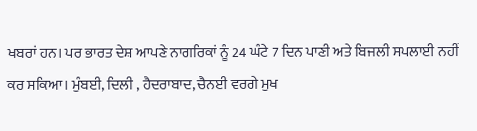ਖਬਰਾਂ ਹਨ। ਪਰ ਭਾਰਤ ਦੇਸ਼ ਆਪਣੇ ਨਾਗਰਿਕਾਂ ਨੂੰ 24 ਘੰਟੇ 7 ਦਿਨ ਪਾਣੀ ਅਤੇ ਬਿਜਲੀ ਸਪਲਾਈ ਨਹੀਂ ਕਰ ਸਕਿਆ। ਮੁੰਬਈ, ਦਿਲੀ , ਹੈਦਰਾਬਾਦ, ਚੈਨਈ ਵਰਗੇ ਮੁਖ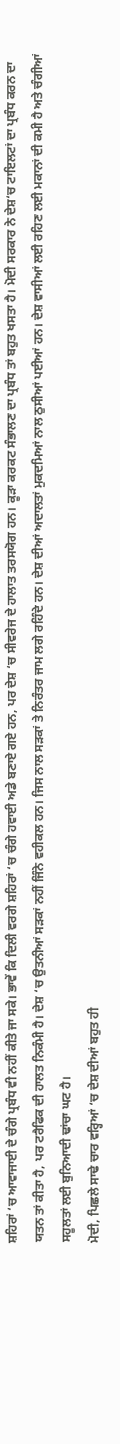ਸ਼ਹਿਰਾਂ ‘ਚ ਆਵਾਜਾਈ ਦੇ ਚੰਗੇ ਪ੍ਰਬੰਧ ਵੀ ਨਹੀਂ ਕੀਤੇ ਜਾ ਸਕੇ। ਭਾਵੇਂ ਕਿ ਦਿਲੀ ਵਰਗੇ ਸ਼ਹਿਰਾਂ ‘ਚ ਚੰਗੇ ਹਵਾਈ ਅਡੇ ਬਣਾਏ ਗਏ ਹਨ, ਪਰ ਦੇਸ਼ ‘ਚ ਸੀਵਰੇਜ ਦੇ ਹਾਲਾਤ ਤਰਸਯੋਗ ਹਨ। ਕੂੜਾ ਕਰਕਟ ਸੰਭਾਲਣ ਦਾ ਪ੍ਰਬੰਧ ਤਾਂ ਬਹੁਤ ਖਸਤਾ ਹੈ। ਮੋਦੀ ਸਰਕਾਰ ਨੇ ਦੇਸ਼‘ਚ ਟਾਇਲਟਾਂ ਦਾ ਪ੍ਰਬੰਧ ਕਰਨ ਦਾ ਯਤਨ ਤਾਂ ਕੀਤਾ ਹੈ, ਪਰ ਟਰੈਫਿਕ ਦੀ ਹਾਲਤ ਨਿਕੰਮੀ ਹੈ। ਦੇਸ਼ ‘ਚ ਉਤਨੀਆਂ ਸੜਕਾਂ ਨਹੀਂ ਜਿੰਨੇ ਵਹੀਕਲ ਹਨ। ਜਿਸ ਨਾਲ ਸੜਕਾਂ ਤੇ ਨਿਰੰਤਰ ਜਾਮ ਲਗੇ ਰਹਿੰਦੇ ਹਨ। ਦੇਸ਼ ਦੀਆਂ ਅਦਾਲਤਾਂ ਮੁਕਦਮਿਆਂ ਨਾਲ ਠੁਸੀਆਂ ਪਈਆਂ ਹਨ। ਦੇਸ਼ ਵਾਸੀਆਂ ਲਈ ਰਹਿਣ ਲਈ ਮਕਾਨਾਂ ਦੀ ਕਮੀ ਹੈ ਅਤੇ ਚੰਗੀਆਂ ਸਹੂਲਤਾਂ ਲਈ ਬੁਨਿਆਦੀ ਢਾਂਚਾ ਘਟ ਹੈ।
ਮੋਦੀ, ਪਿਛਲੇ ਸਾਢੇ ਚਾਰ ਵਰ੍ਹਿਆਂ ‘ਚ ਦੇਸ਼ ਦੀਆਂ ਬਹੁਤ ਹੀ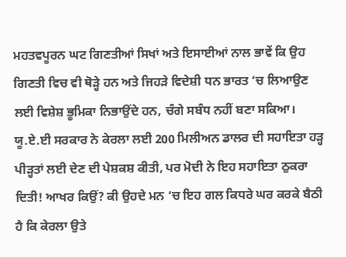ਮਹਤਵਪੂਰਨ ਘਟ ਗਿਣਤੀਆਂ ਸਿਖਾਂ ਅਤੇ ਇਸਾਈਆਂ ਨਾਲ ਭਾਵੇਂ ਕਿ ਉਹ ਗਿਣਤੀ ਵਿਚ ਵੀ ਥੋੜ੍ਹੇ ਹਨ ਅਤੇ ਜਿਹੜੇ ਵਿਦੇਸ਼ੀ ਧਨ ਭਾਰਤ ‘ਚ ਲਿਆਉਣ ਲਈ ਵਿਸ਼ੇਸ਼ ਭੂਮਿਕਾ ਨਿਭਾਉਂਦੇ ਹਨ, ਚੰਗੇ ਸਬੰਧ ਨਹੀਂ ਬਣਾ ਸਕਿਆ। ਯੂ.ਏ.ਈ ਸਰਕਾਰ ਨੇ ਕੇਰਲਾ ਲਈ 200 ਮਿਲੀਅਨ ਡਾਲਰ ਦੀ ਸਹਾਇਤਾ ਹੜ੍ਹ ਪੀੜ੍ਹਤਾਂ ਲਈ ਦੇਣ ਦੀ ਪੇਸ਼ਕਸ਼ ਕੀਤੀ, ਪਰ ਮੋਦੀ ਨੇ ਇਹ ਸਹਾਇਤਾ ਠੁਕਰਾ ਦਿਤੀ! ਆਖਰ ਕਿਉਂ? ਕੀ ਉਹਦੇ ਮਨ ‘ਚ ਇਹ ਗਲ ਕਿਧਰੇ ਘਰ ਕਰਕੇ ਬੈਠੀ ਹੈ ਕਿ ਕੇਰਲਾ ਉਤੇ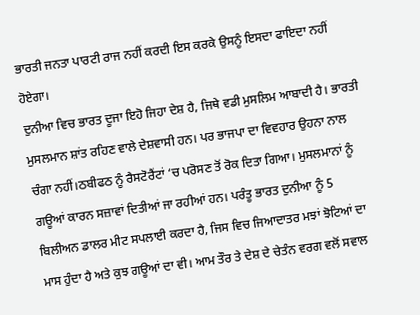ਭਾਰਤੀ ਜਨਤਾ ਪਾਰਟੀ ਰਾਜ ਨਹੀਂ ਕਰਦੀ ਇਸ ਕਰਕੇ ਉਸਨੂੰ ਇਸਦਾ ਫਾਇਦਾ ਨਹੀਂ ਹੋਏਗਾ।
ਦੁਨੀਆ ਵਿਚ ਭਾਰਤ ਦੂਜਾ ਇਹੋ ਜਿਹਾ ਦੇਸ਼ ਹੈ, ਜਿਥੇ ਵਡੀ ਮੁਸਲਿਮ ਆਬਾਦੀ ਹੈ। ਭਾਰਤੀ ਮੁਸਲਮਾਨ ਸ਼ਾਂਤ ਰਹਿਣ ਵਾਲੇ ਦੇਸ਼ਵਾਸੀ ਹਨ। ਪਰ ਭਾਜਪਾ ਦਾ ਵਿਵਹਾਰ ਉਹਨਾ ਨਾਲ ਚੰਗਾ ਨਹੀਂ।ਠਬੀਫਠ ਨੂੰ ਰੈਸਟੋਰੈਂਟਾਂ ‘ਚ ਪਰੋਸਣ ਤੋਂ ਰੋਕ ਦਿਤਾ ਗਿਆ। ਮੁਸਲਮਾਨਾਂ ਨੂੰ ਗਊਆਂ ਕਾਰਨ ਸਜ਼ਾਵਾਂ ਦਿਤੀਆਂ ਜਾ ਰਹੀਆਂ ਹਨ। ਪਰੰਤੂ ਭਾਰਤ ਦੁਨੀਆ ਨੂੰ 5 ਬਿਲੀਅਨ ਡਾਲਰ ਮੀਟ ਸਪਲਾਈ ਕਰਦਾ ਹੈ, ਜਿਸ ਵਿਚ ਜਿਆਦਾਤਰ ਮਝਾਂ ਝੋਟਿਆਂ ਦਾ ਮਾਸ ਹੁੰਦਾ ਹੈ ਅਤੇ ਕੁਝ ਗਊਆਂ ਦਾ ਵੀ। ਆਮ ਤੌਰ ਤੇ ਦੇਸ਼ ਦੇ ਚੇਤੰਨ ਵਰਗ ਵਲੋਂ ਸਵਾਲ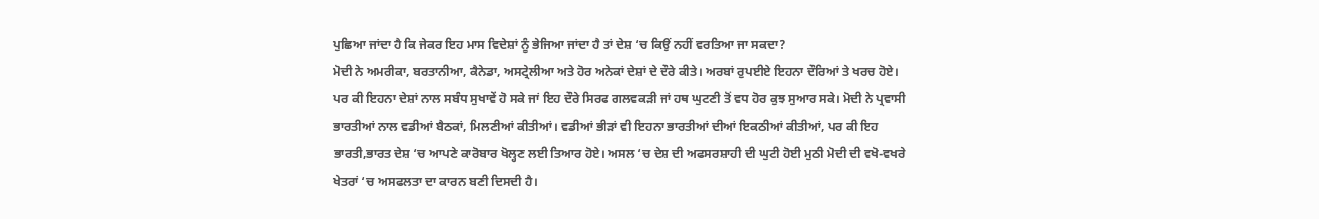ਪੁਛਿਆ ਜਾਂਦਾ ਹੈ ਕਿ ਜੇਕਰ ਇਹ ਮਾਸ ਵਿਦੇਸ਼ਾਂ ਨੂੰ ਭੇਜਿਆ ਜਾਂਦਾ ਹੈ ਤਾਂ ਦੇਸ਼ ‘ਚ ਕਿਉਂ ਨਹੀਂ ਵਰਤਿਆ ਜਾ ਸਕਦਾ?
ਮੋਦੀ ਨੇ ਅਮਰੀਕਾ, ਬਰਤਾਨੀਆ, ਕੈਨੇਡਾ, ਅਸਟ੍ਰੇਲੀਆ ਅਤੇ ਹੋਰ ਅਨੇਕਾਂ ਦੇਸ਼ਾਂ ਦੇ ਦੌਰੇ ਕੀਤੇ। ਅਰਬਾਂ ਰੁਪਈਏ ਇਹਨਾ ਦੌਰਿਆਂ ਤੇ ਖਰਚ ਹੋਏ। ਪਰ ਕੀ ਇਹਨਾ ਦੇਸ਼ਾਂ ਨਾਲ ਸਬੰਧ ਸੁਖਾਵੇਂ ਹੋ ਸਕੇ ਜਾਂ ਇਹ ਦੌਰੇ ਸਿਰਫ ਗਲਵਕੜੀ ਜਾਂ ਹਥ ਘੁਟਣੀ ਤੋਂ ਵਧ ਹੋਰ ਕੁਝ ਸੁਆਰ ਸਕੇ। ਮੋਦੀ ਨੇ ਪ੍ਰਵਾਸੀ ਭਾਰਤੀਆਂ ਨਾਲ ਵਡੀਆਂ ਬੈਠਕਾਂ, ਮਿਲਣੀਆਂ ਕੀਤੀਆਂ। ਵਡੀਆਂ ਭੀੜਾਂ ਵੀ ਇਹਨਾ ਭਾਰਤੀਆਂ ਦੀਆਂ ਇਕਠੀਆਂ ਕੀਤੀਆਂ, ਪਰ ਕੀ ਇਹ ਭਾਰਤੀ,ਭਾਰਤ ਦੇਸ਼ ‘ਚ ਆਪਣੇ ਕਾਰੋਬਾਰ ਖੋਲ੍ਹਣ ਲਈ ਤਿਆਰ ਹੋਏ। ਅਸਲ ‘ਚ ਦੇਸ਼ ਦੀ ਅਫਸਰਸ਼ਾਹੀ ਦੀ ਘੁਟੀ ਹੋਈ ਮੁਠੀ ਮੋਦੀ ਦੀ ਵਖੋ-ਵਖਰੇ ਖੇਤਰਾਂ ‘ਚ ਅਸਫਲਤਾ ਦਾ ਕਾਰਨ ਬਣੀ ਦਿਸਦੀ ਹੈ।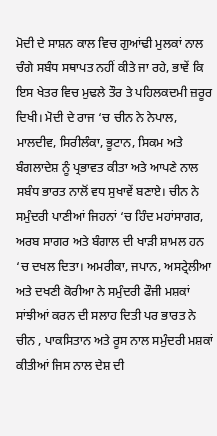ਮੋਦੀ ਦੇ ਸਾਸ਼ਨ ਕਾਲ ਵਿਚ ਗੁਆਂਢੀ ਮੁਲਕਾਂ ਨਾਲ ਚੰਗੇ ਸਬੰਧ ਸਥਾਪਤ ਨਹੀਂ ਕੀਤੇ ਜਾ ਰਹੇ, ਭਾਵੇਂ ਕਿ ਇਸ ਖੇਤਰ ਵਿਚ ਮੁਢਲੇ ਤੌਰ ਤੇ ਪਹਿਲਕਦਮੀ ਜ਼ਰੂਰ ਦਿਖੀ। ਮੋਦੀ ਦੇ ਰਾਜ ‘ਚ ਚੀਨ ਨੇ ਨੇਪਾਲ, ਮਾਲਦੀਵ, ਸਿਰੀਲੰਕਾ, ਭੂਟਾਨ, ਸਿਕਮ ਅਤੇ ਬੰਗਲਾਦੇਸ਼ ਨੂੰ ਪ੍ਰਭਾਵਤ ਕੀਤਾ ਅਤੇ ਆਪਣੇ ਨਾਲ ਸਬੰਧ ਭਾਰਤ ਨਾਲੋਂ ਵਧ ਸੁਖਾਵੇਂ ਬਣਾਏ। ਚੀਨ ਨੇ ਸਮੁੰਦਰੀ ਪਾਣੀਆਂ ਜਿਹਨਾਂ ‘ਚ ਹਿੰਦ ਮਹਾਂਸਾਗਰ, ਅਰਬ ਸਾਗਰ ਅਤੇ ਬੰਗਾਲ ਦੀ ਖਾੜੀ ਸ਼ਾਮਲ ਹਨ ‘ਚ ਦਖਲ ਦਿਤਾ। ਅਮਰੀਕਾ, ਜਪਾਨ, ਅਸਟ੍ਰੇਲੀਆ ਅਤੇ ਦਖਣੀ ਕੋਰੀਆ ਨੇ ਸਮੁੰਦਰੀ ਫੌਜੀ ਮਸ਼ਕਾਂ ਸਾਂਝੀਆਂ ਕਰਨ ਦੀ ਸਲਾਹ ਦਿਤੀ ਪਰ ਭਾਰਤ ਨੇ ਚੀਨ , ਪਾਕਸਿਤਾਨ ਅਤੇ ਰੂਸ ਨਾਲ ਸਮੁੰਦਰੀ ਮਸ਼ਕਾਂ ਕੀਤੀਆਂ ਜਿਸ ਨਾਲ ਦੇਸ਼ ਦੀ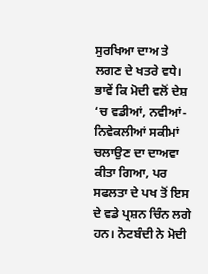ਸੁਰਖਿਆ ਦਾਅ ਤੇ ਲਗਣ ਦੇ ਖਤਰੇ ਵਧੇ।
ਭਾਵੇਂ ਕਿ ਮੋਦੀ ਵਲੋਂ ਦੇਸ਼ ‘ਚ ਵਡੀਆਂ, ਨਵੀਆਂ-ਨਿਵੇਕਲੀਆਂ ਸਕੀਮਾਂ ਚਲਾਉਣ ਦਾ ਦਾਅਵਾ ਕੀਤਾ ਗਿਆ, ਪਰ ਸਫਲਤਾ ਦੇ ਪਖ ਤੋਂ ਇਸ ਦੇ ਵਡੇ ਪ੍ਰਸ਼ਨ ਚਿੰਨ ਲਗੇ ਹਨ। ਨੋਟਬੰਦੀ ਨੇ ਮੋਦੀ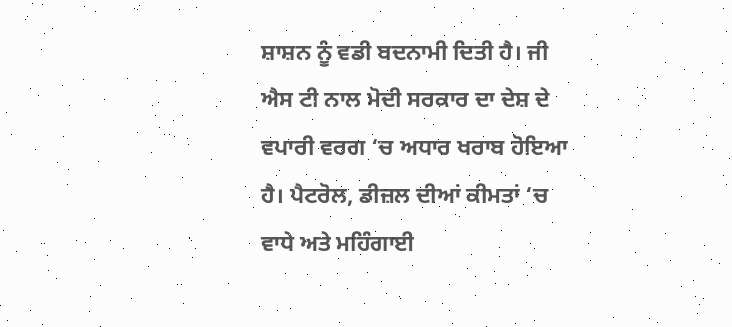ਸ਼ਾਸ਼ਨ ਨੂੰ ਵਡੀ ਬਦਨਾਮੀ ਦਿਤੀ ਹੈ। ਜੀ ਐਸ ਟੀ ਨਾਲ ਮੋਦੀ ਸਰਕਾਰ ਦਾ ਦੇਸ਼ ਦੇ ਵਪਾਰੀ ਵਰਗ ‘ਚ ਅਧਾਰ ਖਰਾਬ ਹੋਇਆ ਹੈ। ਪੈਟਰੋਲ, ਡੀਜ਼ਲ ਦੀਆਂ ਕੀਮਤਾਂ ‘ਚ ਵਾਧੇ ਅਤੇ ਮਹਿੰਗਾਈ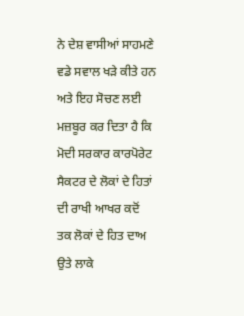ਨੇ ਦੇਸ਼ ਵਾਸੀਆਂ ਸਾਹਮਣੇ ਵਡੇ ਸਵਾਲ ਖੜੇ ਕੀਤੇ ਹਨ ਅਤੇ ਇਹ ਸੋਚਣ ਲਈ ਮਜ਼ਬੂਰ ਕਰ ਦਿਤਾ ਹੈ ਕਿ ਮੋਦੀ ਸਰਕਾਰ ਕਾਰਪੋਰੇਟ ਸੈਕਟਰ ਦੇ ਲੋਕਾਂ ਦੇ ਹਿਤਾਂ ਦੀ ਰਾਖੀ ਆਖਰ ਕਦੋਂ ਤਕ ਲੋਕਾਂ ਦੇ ਹਿਤ ਦਾਅ ਉਤੇ ਲਾਕੇ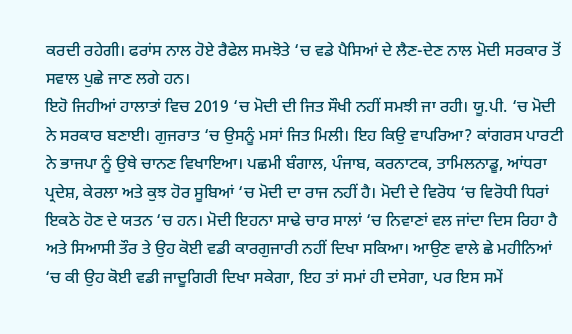ਕਰਦੀ ਰਹੇਗੀ। ਫਰਾਂਸ ਨਾਲ ਹੋਏ ਰੈਫੇਲ ਸਮਝੋਤੇ ‘ਚ ਵਡੇ ਪੈਸਿਆਂ ਦੇ ਲੈਣ-ਦੇਣ ਨਾਲ ਮੋਦੀ ਸਰਕਾਰ ਤੋਂ ਸਵਾਲ ਪੁਛੇ ਜਾਣ ਲਗੇ ਹਨ।
ਇਹੋ ਜਿਹੀਆਂ ਹਾਲਾਤਾਂ ਵਿਚ 2019 ‘ਚ ਮੋਦੀ ਦੀ ਜਿਤ ਸੌਖੀ ਨਹੀਂ ਸਮਝੀ ਜਾ ਰਹੀ। ਯੂ.ਪੀ. ‘ਚ ਮੋਦੀ ਨੇ ਸਰਕਾਰ ਬਣਾਈ। ਗੁਜਰਾਤ ‘ਚ ਉਸਨੂੰ ਮਸਾਂ ਜਿਤ ਮਿਲੀ। ਇਹ ਕਿਉ ਵਾਪਰਿਆ? ਕਾਂਗਰਸ ਪਾਰਟੀ ਨੇ ਭਾਜਪਾ ਨੂੰ ਉਥੇ ਚਾਨਣ ਵਿਖਾਇਆ। ਪਛਮੀ ਬੰਗਾਲ, ਪੰਜਾਬ, ਕਰਨਾਟਕ, ਤਾਮਿਲਨਾਡੂ, ਆਂਧਰਾ ਪ੍ਰਦੇਸ਼, ਕੇਰਲਾ ਅਤੇ ਕੁਝ ਹੋਰ ਸੂਬਿਆਂ ‘ਚ ਮੋਦੀ ਦਾ ਰਾਜ ਨਹੀਂ ਹੈ। ਮੋਦੀ ਦੇ ਵਿਰੋਧ ‘ਚ ਵਿਰੋਧੀ ਧਿਰਾਂ ਇਕਠੇ ਹੋਣ ਦੇ ਯਤਨ ‘ਚ ਹਨ। ਮੋਦੀ ਇਹਨਾ ਸਾਢੇ ਚਾਰ ਸਾਲਾਂ ‘ਚ ਨਿਵਾਣਾਂ ਵਲ ਜਾਂਦਾ ਦਿਸ ਰਿਹਾ ਹੈ ਅਤੇ ਸਿਆਸੀ ਤੌਰ ਤੇ ਉਹ ਕੋਈ ਵਡੀ ਕਾਰਗੁਜਾਰੀ ਨਹੀਂ ਦਿਖਾ ਸਕਿਆ। ਆਉਣ ਵਾਲੇ ਛੇ ਮਹੀਨਿਆਂ ‘ਚ ਕੀ ਉਹ ਕੋਈ ਵਡੀ ਜਾਦੂਗਿਰੀ ਦਿਖਾ ਸਕੇਗਾ, ਇਹ ਤਾਂ ਸਮਾਂ ਹੀ ਦਸੇਗਾ, ਪਰ ਇਸ ਸਮੇਂ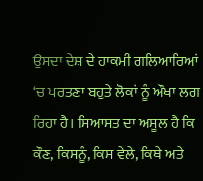ਉਸਦਾ ਦੇਸ਼ ਦੇ ਹਾਕਮੀ ਗਲਿਆਰਿਆਂ ‘ਚ ਪਰਤਣਾ ਬਹੁਤੇ ਲੋਕਾਂ ਨੂੰ ਔਖਾ ਲਗ ਰਿਹਾ ਹੈ। ਸਿਆਸਤ ਦਾ ਅਸੂਲ ਹੈ ਕਿ ਕੌਣ, ਕਿਸਨੂੰ, ਕਿਸ ਵੇਲੇ, ਕਿਥੇ ਅਤੇ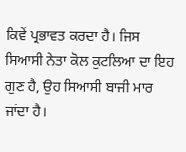ਕਿਵੇਂ ਪ੍ਰਭਾਵਤ ਕਰਦਾ ਹੈ। ਜਿਸ ਸਿਆਸੀ ਨੇਤਾ ਕੋਲ ਕੁਟਲਿਆ ਦਾ ਇਹ ਗੁਣ ਹੈ, ਉਹ ਸਿਆਸੀ ਬਾਜੀ ਮਾਰ ਜਾਂਦਾ ਹੈ।